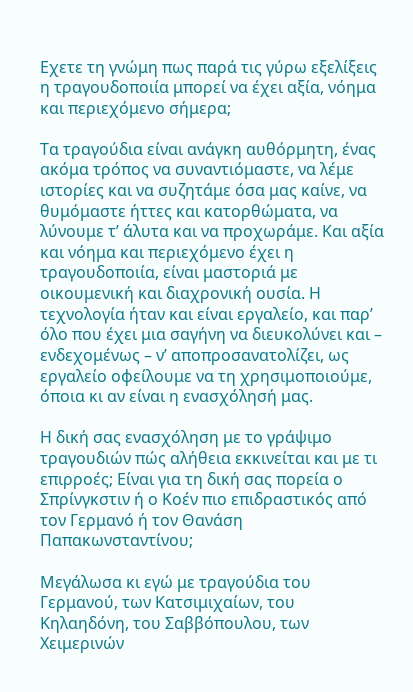Εχετε τη γνώμη πως παρά τις γύρω εξελίξεις η τραγουδοποιία μπορεί να έχει αξία, νόημα και περιεχόμενο σήμερα;

Τα τραγούδια είναι ανάγκη αυθόρμητη, ένας ακόμα τρόπος να συναντιόμαστε, να λέμε ιστορίες και να συζητάμε όσα μας καίνε, να θυμόμαστε ήττες και κατορθώματα, να λύνουμε τ’ άλυτα και να προχωράμε. Και αξία και νόημα και περιεχόμενο έχει η τραγουδοποιία, είναι μαστοριά με οικουμενική και διαχρονική ουσία. Η τεχνολογία ήταν και είναι εργαλείο, και παρ’ όλο που έχει μια σαγήνη να διευκολύνει και – ενδεχομένως – ν’ αποπροσανατολίζει, ως εργαλείο οφείλουμε να τη χρησιμοποιούμε, όποια κι αν είναι η ενασχόλησή μας.

Η δική σας ενασχόληση με το γράψιμο τραγουδιών πώς αλήθεια εκκινείται και με τι επιρροές; Είναι για τη δική σας πορεία ο Σπρίνγκστιν ή ο Κοέν πιο επιδραστικός από τον Γερμανό ή τον Θανάση Παπακωνσταντίνου;

Μεγάλωσα κι εγώ με τραγούδια του Γερμανού, των Κατσιμιχαίων, του Κηλαηδόνη, του Σαββόπουλου, των Χειμερινών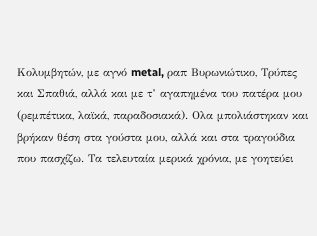Κολυμβητών, με αγνό metal, ραπ Βυρωνιώτικο, Τρύπες και Σπαθιά, αλλά και με τ’ αγαπημένα του πατέρα μου (ρεμπέτικα, λαϊκά, παραδοσιακά). Ολα μπολιάστηκαν και βρήκαν θέση στα γούστα μου, αλλά και στα τραγούδια που πασχίζω. Τα τελευταία μερικά χρόνια, με γοητεύει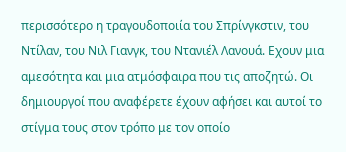περισσότερο η τραγουδοποιία του Σπρίνγκστιν, του Ντίλαν, του Νιλ Γιανγκ, του Ντανιέλ Λανουά. Εχουν μια αμεσότητα και μια ατμόσφαιρα που τις αποζητώ. Οι δημιουργοί που αναφέρετε έχουν αφήσει και αυτοί το στίγμα τους στον τρόπο με τον οποίο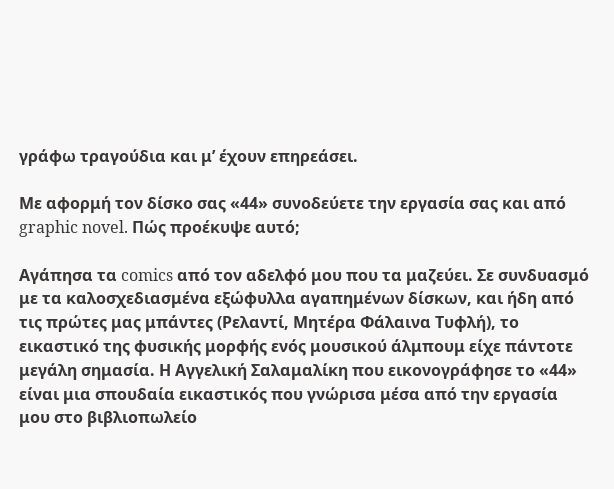γράφω τραγούδια και μ’ έχουν επηρεάσει.

Με αφορμή τον δίσκο σας «44» συνοδεύετε την εργασία σας και από graphic novel. Πώς προέκυψε αυτό;

Αγάπησα τα comics από τον αδελφό μου που τα μαζεύει. Σε συνδυασμό με τα καλοσχεδιασμένα εξώφυλλα αγαπημένων δίσκων, και ήδη από τις πρώτες μας μπάντες (Ρελαντί, Μητέρα Φάλαινα Τυφλή), το εικαστικό της φυσικής μορφής ενός μουσικού άλμπουμ είχε πάντοτε μεγάλη σημασία. Η Αγγελική Σαλαμαλίκη που εικονογράφησε το «44» είναι μια σπουδαία εικαστικός που γνώρισα μέσα από την εργασία μου στο βιβλιοπωλείο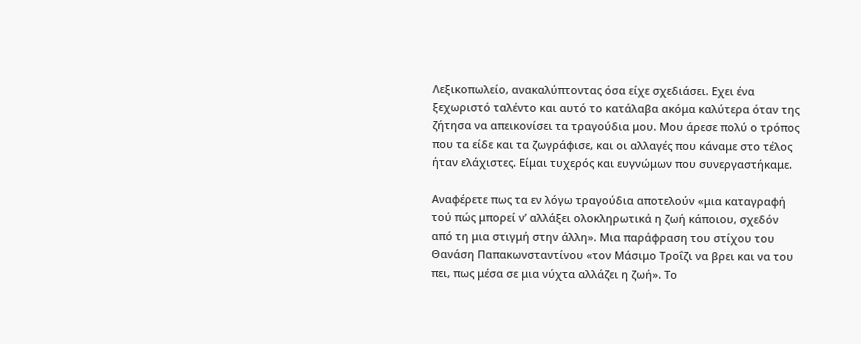Λεξικοπωλείο, ανακαλύπτοντας όσα είχε σχεδιάσει. Εχει ένα ξεχωριστό ταλέντο και αυτό το κατάλαβα ακόμα καλύτερα όταν της ζήτησα να απεικονίσει τα τραγούδια μου. Μου άρεσε πολύ ο τρόπος που τα είδε και τα ζωγράφισε, και οι αλλαγές που κάναμε στο τέλος ήταν ελάχιστες. Είμαι τυχερός και ευγνώμων που συνεργαστήκαμε.

Αναφέρετε πως τα εν λόγω τραγούδια αποτελούν «μια καταγραφή τού πώς μπορεί ν’ αλλάξει ολοκληρωτικά η ζωή κάποιου, σχεδόν από τη μια στιγμή στην άλλη». Μια παράφραση του στίχου του Θανάση Παπακωνσταντίνου «τον Μάσιμο Τροΐζι να βρει και να του πει, πως μέσα σε μια νύχτα αλλάζει η ζωή». Το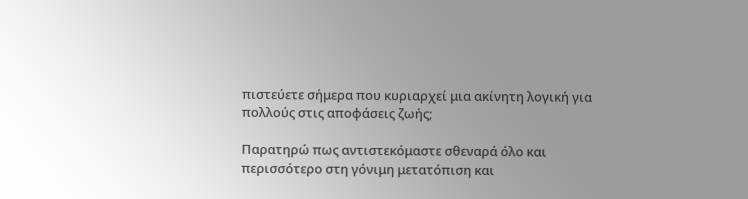πιστεύετε σήμερα που κυριαρχεί μια ακίνητη λογική για πολλούς στις αποφάσεις ζωής;

Παρατηρώ πως αντιστεκόμαστε σθεναρά όλο και περισσότερο στη γόνιμη μετατόπιση και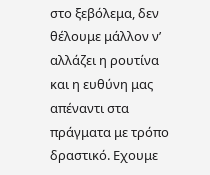στο ξεβόλεμα, δεν θέλουμε μάλλον ν’ αλλάζει η ρουτίνα και η ευθύνη μας απέναντι στα πράγματα με τρόπο δραστικό. Εχουμε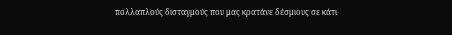πολλαπλούς δισταγμούς που μας κρατάνε δέσμιους σε κάτι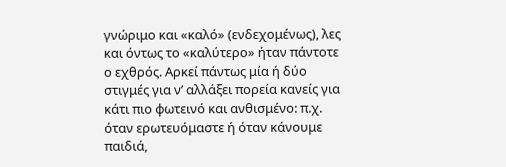γνώριμο και «καλό» (ενδεχομένως), λες και όντως το «καλύτερο» ήταν πάντοτε ο εχθρός. Αρκεί πάντως μία ή δύο στιγμές για ν’ αλλάξει πορεία κανείς για κάτι πιο φωτεινό και ανθισμένο: π.χ. όταν ερωτευόμαστε ή όταν κάνουμε παιδιά,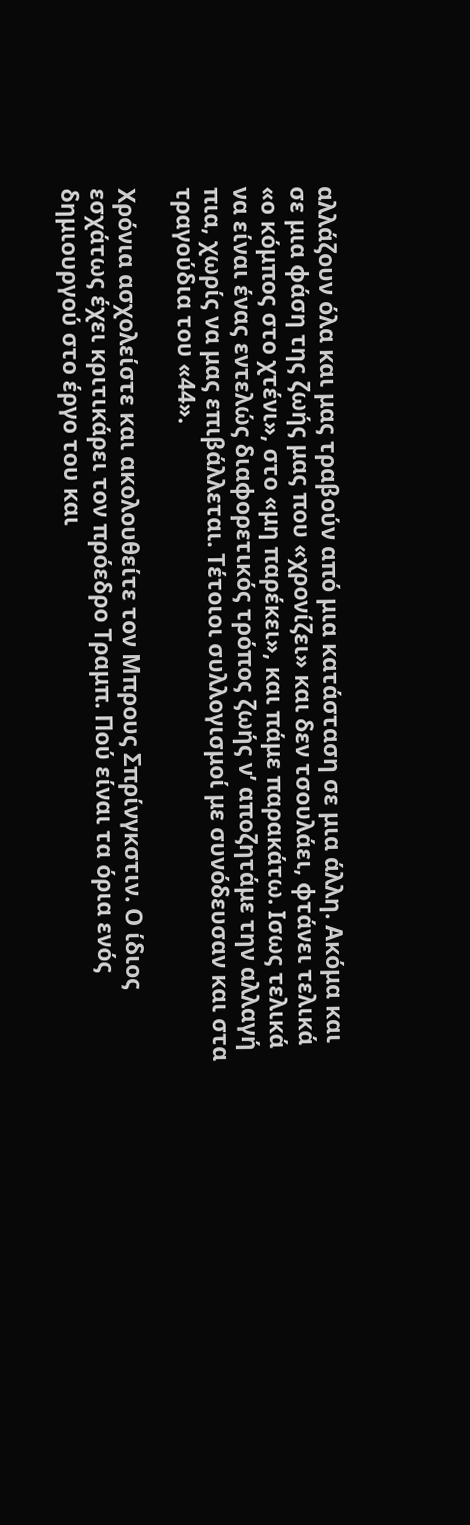αλλάζουν όλα και μας τραβούν από μια κατάσταση σε μια άλλη. Ακόμα και σε μια φάση της ζωής μας που «χρονίζει» και δεν τσουλάει, φτάνει τελικά «ο κόμπος στο χτένι», στο «μη παρέκει», και πάμε παρακάτω. Ισως τελικά να είναι ένας εντελώς διαφορετικός τρόπος ζωής ν’ αποζητάμε την αλλαγή πια, χωρίς να μας επιβάλλεται. Τέτοιοι συλλογισμοί με συνόδευσαν και στα τραγούδια του «44».

Χρόνια ασχολείστε και ακολουθείτε τον Μπρους Σπρίνγκστιν. Ο ίδιος εσχάτως έχει κριτικάρει τον πρόεδρο Τραμπ. Πού είναι τα όρια ενός δημιουργού στο έργο του και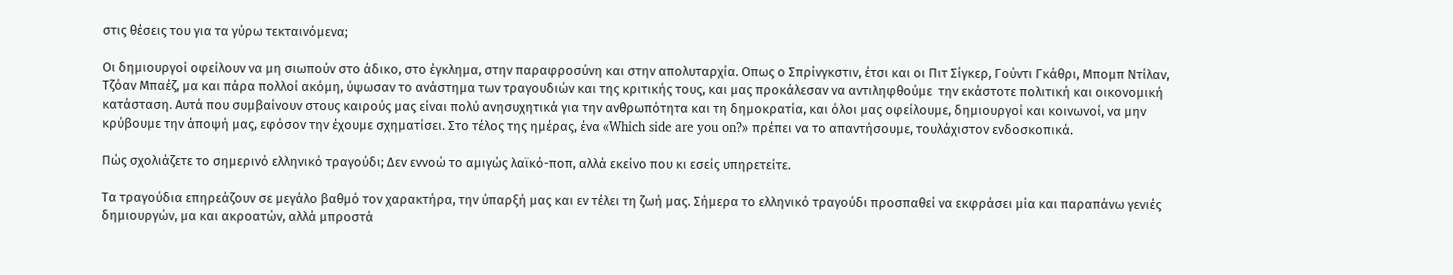στις θέσεις του για τα γύρω τεκταινόμενα;

Οι δημιουργοί οφείλουν να μη σιωπούν στο άδικο, στο έγκλημα, στην παραφροσύνη και στην απολυταρχία. Οπως ο Σπρίνγκστιν, έτσι και οι Πιτ Σίγκερ, Γούντι Γκάθρι, Μπομπ Ντίλαν, Τζόαν Μπαέζ, μα και πάρα πολλοί ακόμη, ύψωσαν το ανάστημα των τραγουδιών και της κριτικής τους, και μας προκάλεσαν να αντιληφθούμε  την εκάστοτε πολιτική και οικονομική κατάσταση. Αυτά που συμβαίνουν στους καιρούς μας είναι πολύ ανησυχητικά για την ανθρωπότητα και τη δημοκρατία, και όλοι μας οφείλουμε, δημιουργοί και κοινωνοί, να μην κρύβουμε την άποψή μας, εφόσον την έχουμε σχηματίσει. Στο τέλος της ημέρας, ένα «Which side are you on?» πρέπει να το απαντήσουμε, τουλάχιστον ενδοσκοπικά.

Πώς σχολιάζετε το σημερινό ελληνικό τραγούδι; Δεν εννοώ το αμιγώς λαϊκό-ποπ, αλλά εκείνο που κι εσείς υπηρετείτε.

Τα τραγούδια επηρεάζουν σε μεγάλο βαθμό τον χαρακτήρα, την ύπαρξή μας και εν τέλει τη ζωή μας. Σήμερα το ελληνικό τραγούδι προσπαθεί να εκφράσει μία και παραπάνω γενιές δημιουργών, μα και ακροατών, αλλά μπροστά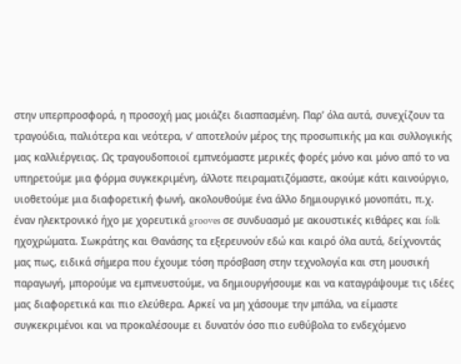στην υπερπροσφορά, η προσοχή μας μοιάζει διασπασμένη. Παρ’ όλα αυτά, συνεχίζουν τα τραγούδια, παλιότερα και νεότερα, ν’ αποτελούν μέρος της προσωπικής μα και συλλογικής μας καλλιέργειας. Ως τραγουδοποιοί εμπνεόμαστε μερικές φορές μόνο και μόνο από το να υπηρετούμε μια φόρμα συγκεκριμένη, άλλοτε πειραματιζόμαστε, ακούμε κάτι καινούργιο, υιοθετούμε μια διαφορετική φωνή, ακολουθούμε ένα άλλο δημιουργικό μονοπάτι, π.χ. έναν ηλεκτρονικό ήχο με χορευτικά grooves σε συνδυασμό με ακουστικές κιθάρες και folk ηχοχρώματα. Σωκράτης και Θανάσης τα εξερευνούν εδώ και καιρό όλα αυτά, δείχνοντάς μας πως, ειδικά σήμερα που έχουμε τόση πρόσβαση στην τεχνολογία και στη μουσική παραγωγή, μπορούμε να εμπνευστούμε, να δημιουργήσουμε και να καταγράψουμε τις ιδέες μας διαφορετικά και πιο ελεύθερα. Αρκεί να μη χάσουμε την μπάλα, να είμαστε συγκεκριμένοι και να προκαλέσουμε ει δυνατόν όσο πιο ευθύβολα το ενδεχόμενο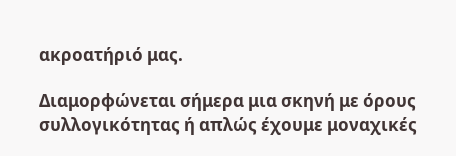ακροατήριό μας.

Διαμορφώνεται σήμερα μια σκηνή με όρους συλλογικότητας ή απλώς έχουμε μοναχικές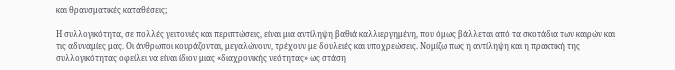και θραυσματικές καταθέσεις;

Η συλλογικότητα, σε πολλές γειτονιές και περιπτώσεις, είναι μια αντίληψη βαθιά καλλιεργημένη, που όμως βάλλεται από τα σκοτάδια των καιρών και τις αδυναμίες μας. Οι άνθρωποι κουράζονται, μεγαλώνουν, τρέχουν με δουλειές και υποχρεώσεις. Νομίζω πως η αντίληψη και η πρακτική της συλλογικότητας οφείλει να είναι ίδιον μιας «διαχρονικής νεότητας» ως στάση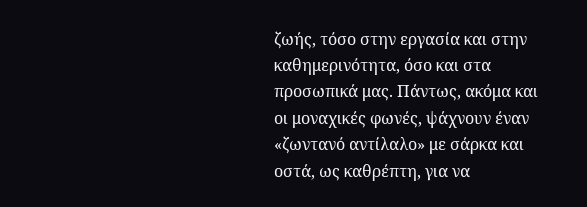ζωής, τόσο στην εργασία και στην καθημερινότητα, όσο και στα προσωπικά μας. Πάντως, ακόμα και οι μοναχικές φωνές, ψάχνουν έναν «ζωντανό αντίλαλο» με σάρκα και οστά, ως καθρέπτη, για να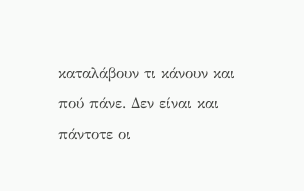καταλάβουν τι κάνουν και πού πάνε. Δεν είναι και πάντοτε οι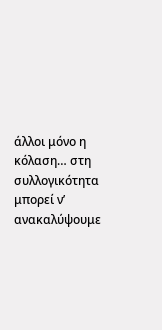άλλοι μόνο η κόλαση… στη συλλογικότητα μπορεί ν’ ανακαλύψουμε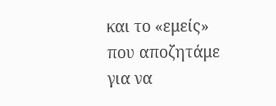και το «εμείς» που αποζητάμε για να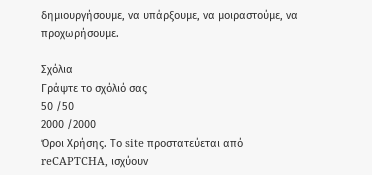δημιουργήσουμε, να υπάρξουμε, να μοιραστούμε, να προχωρήσουμε.

Σχόλια
Γράψτε το σχόλιό σας
50 /50
2000 /2000
Όροι Χρήσης. Το site προστατεύεται από reCAPTCHA, ισχύουν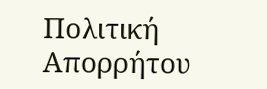Πολιτική Απορρήτου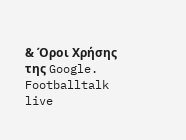& Όροι Χρήσης της Google.
Footballtalk live